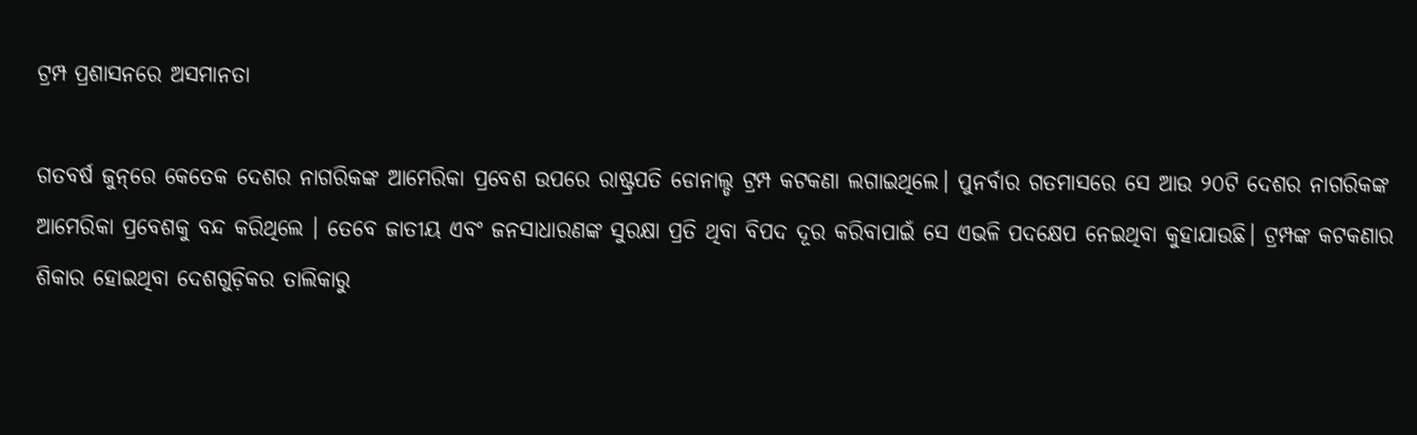ଟ୍ରମ୍ପ ପ୍ରଶାସନରେ ଅସମାନତା

ଗତବର୍ଷ ଜୁନ୍‌ରେ କେତେକ ଦେଶର ନାଗରିକଙ୍କ ଆମେରିକା ପ୍ରବେଶ ଉପରେ ରାଷ୍ଟ୍ରପତି ଡୋନାଲ୍ଡ ଟ୍ରମ୍ପ କଟକଣା ଲଗାଇଥିଲେ। ପୁନର୍ବାର ଗତମାସରେ ସେ ଆଉ ୨୦ଟି ଦେଶର ନାଗରିକଙ୍କ ଆମେରିକା ପ୍ରବେଶକୁ ବନ୍ଦ କରିଥିଲେ । ତେବେ ଜାତୀୟ ଏବଂ ଜନସାଧାରଣଙ୍କ ସୁରକ୍ଷା ପ୍ରତି ଥିବା ବିପଦ ଦୂର କରିବାପାଇଁ ସେ ଏଭଳି ପଦକ୍ଷେପ ନେଇଥିବା କୁହାଯାଉଛି। ଟ୍ରମ୍ପଙ୍କ କଟକଣାର ଶିକାର ହୋଇଥିବା ଦେଶଗୁଡ଼ିକର ତାଲିକାରୁ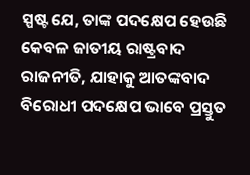ସ୍ପଷ୍ଟ ଯେ, ତାଙ୍କ ପଦକ୍ଷେପ ହେଉଛି କେବଳ ଜାତୀୟ ରାଷ୍ଟ୍ରବାଦ ରାଜନୀତି, ଯାହାକୁ ଆତଙ୍କବାଦ ବିରୋଧୀ ପଦକ୍ଷେପ ଭାବେ ପ୍ରସ୍ତୁତ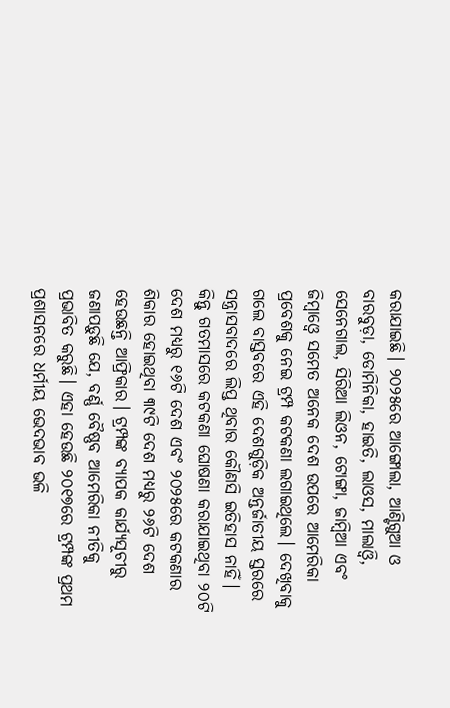କରାଯାଇଛି। ୨୦୨୫ରେ ଆଙ୍ଗୋଲା, ଆଣ୍ଟିଗୁଆ ଓ ବାରବୁଡ଼ା, ଡୋମିନିକା, ହାଇତି, ଲାଓସ, ମାଲାଓ୍ବି, ସେନେଗାଲ, ସିରିଆ ଲିଓନ, ଟୋଙ୍ଗା, ଜାମ୍ବିଆ ଏବଂ ଜିମ୍ବାଓ୍ବେ ସମେତ ଅନେକ ଦେଶ ଉପରେ ଆମେରିକା ପ୍ରବେଶକୁ ନେଇ ଟ୍ରମ୍ପ କଟକଣା ଲଗାଇଥିଲେ। ଦେଖିବାକୁ ଗଲେ ବାସ୍ତବରେ ଏହି ଦେଶଗୁଡ଼ିକ ଅନ୍ତର୍ଜାତୀୟ ସ୍ତରରେ ସନ୍ତ୍ରାସବାଦରେ ଲିପ୍ତ ଥିବାର କୌଣସି ଇତିହାସ ନାହିଁ। କିନ୍ତୁ ଗତମାସରେ କଟକଣା ଘୋଷଣା କରାଯାଇଥିବା ୨୦ଟି ଦେଶ ମଧ୍ୟରୁ ୧୬ଟି ଦେଶ ଏବଂ ୨୦୨୫ରେ କଟକଣାର ଶିକାର ହୋଇଥିବା ୩୯ଟି ଦେଶ ମଧ୍ୟରୁ ୨୬ଟି ଦେଶ ହେଉଛନ୍ତି ଆଫ୍ରିକାର। ଟ୍ରମ୍ପଙ୍କ ବ୍ୟାପକ କାର୍ଯ୍ୟସୂଚୀରୁ ଜଣାପଡ଼ୁଛି ଯେ, ବର୍ଣ୍ଣ ବୈଷ୍ଣବ ଆମେରିକା ନୀତିକୁ ପ୍ରଭାବିତ କରୁଛି। ଏହା ହେଉଛି ୨୦୧୭ରେ ଟ୍ରମ୍ପଙ୍କ ପ୍ରଥମ ପ୍ରଶାସନରେ ଧର୍ମୀୟ ଭେଦଭାବ ଭଳି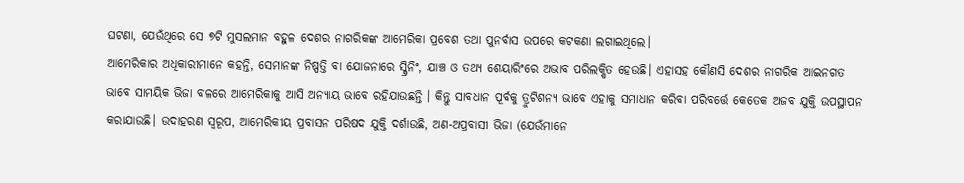ଘଟଣା, ଯେଉଁଥିରେ ସେ ୭ଟି ମୁସଲମାନ ବହୁଳ ଦେଶର ନାଗରିକଙ୍କ ଆମେରିକା ପ୍ରବେଶ ତଥା ପୁନର୍ବାସ ଉପରେ କଟକଣା ଲଗାଇଥିଲେ।
ଆମେରିକାର ଅଧିକାରୀମାନେ କହନ୍ତି, ସେମାନଙ୍କ ନିଷ୍ପତ୍ତି ବା ଯୋଜନାରେ ସ୍କ୍ରିନିଂ, ଯାଞ୍ଚ ଓ ତଥ୍ୟ ଶେୟାରିଂରେ ଅଭାବ ପରିଲକ୍ଷିତ ହେଉଛି। ଏହାସହ କୌଣସି ଦେଶର ନାଗରିକ ଆଇନଗତ ଭାବେ ସାମୟିକ ଭିଜା ବଳରେ ଆମେରିକାକୁ ଆସି ଅନ୍ୟାୟ ଭାବେ ରହିଯାଉଛନ୍ତି । କିନ୍ତୁ ସାବଧାନ ପୂର୍ବକୁ ତ୍ରୁଟିଶନ୍ୟ ଭାବେ ଏହାକୁ ସମାଧାନ କରିବା ପରିବର୍ତ୍ତେ କେତେକ ଅଜବ ଯୁକ୍ତି ଉପସ୍ଥାପନ କରାଯାଉଛି। ଉଦାହରଣ ସ୍ବରୂପ, ଆମେରିକୀୟ ପ୍ରବାସନ ପରିଷଦ ଯୁକ୍ତି ଦର୍ଶାଉଛି, ଅଣ-ଅପ୍ରବାସୀ ଭିଜା (ଯେଉଁମାନେ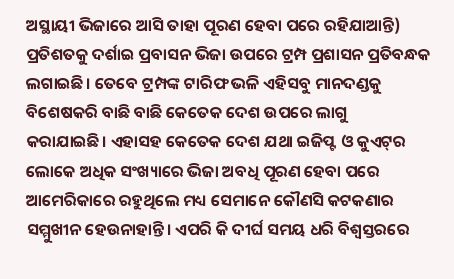ଅସ୍ଥାୟୀ ଭିଜାରେ ଆସି ତାହା ପୂରଣ ହେବା ପରେ ରହିଯାଆନ୍ତି) ପ୍ରତିଶତକୁ ଦର୍ଶାଇ ପ୍ରବାସନ ଭିଜା ଉପରେ ଟ୍ରମ୍ପ ପ୍ରଶାସନ ପ୍ରତିବନ୍ଧକ ଲଗାଇଛି। ତେବେ ଟ୍ରମ୍ପଙ୍କ ଟାରିଫ ଭଳି ଏହିସବୁ ମାନଦଣ୍ଡକୁ ବିଶେଷକରି ବାଛି ବାଛି କେତେକ ଦେଶ ଉପରେ ଲାଗୁ କରାଯାଇଛି। ଏହାସହ କେତେକ ଦେଶ ଯଥା ଇଜିପ୍ଟ ଓ କୁଏଟ୍‌ର ଲୋକେ ଅଧିକ ସଂଖ୍ୟାରେ ଭିଜା ଅବଧି ପୂରଣ ହେବା ପରେ ଆମେରିକାରେ ରହୁଥିଲେ ମଧ୍ୟ ସେମାନେ କୌଣସି କଟକଣାର ସମ୍ମୁଖୀନ ହେଉନାହାନ୍ତି। ଏପରି କି ଦୀର୍ଘ ସମୟ ଧରି ବିଶ୍ୱସ୍ତରରେ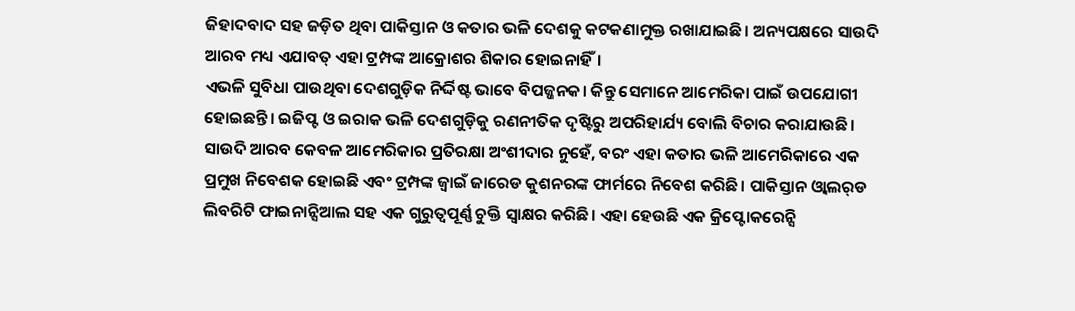ଜିହାଦବାଦ ସହ ଜଡ଼ିତ ଥିବା ପାକିସ୍ତାନ ଓ କତାର ଭଳି ଦେଶକୁ କଟକଣାମୁକ୍ତ ରଖାଯାଇଛି। ଅନ୍ୟପକ୍ଷରେ ସାଉଦି ଆରବ ମଧ୍ୟ ଏଯାବତ୍‌ ଏହା ଟ୍ରମ୍ପଙ୍କ ଆକ୍ରୋଶର ଶିକାର ହୋଇନାହିଁ।
ଏଭଳି ସୁବିଧା ପାଉଥିବା ଦେଶଗୁଡ଼ିକ ନିର୍ଦ୍ଦିଷ୍ଟ ଭାବେ ବିପଜ୍ଜନକ। କିନ୍ତୁ ସେମାନେ ଆମେରିକା ପାଇଁ ଉପଯୋଗୀ ହୋଇଛନ୍ତି। ଇଜିପ୍ଟ ଓ ଇରାକ ଭଳି ଦେଶଗୁଡ଼ିକୁ ରଣନୀତିକ ଦୃଷ୍ଟିରୁ ଅପରିହାର୍ଯ୍ୟ ବୋଲି ବିଚାର କରାଯାଉଛି। ସାଉଦି ଆରବ କେବଳ ଆମେରିକାର ପ୍ରତିରକ୍ଷା ଅଂଶୀଦାର ନୁହେଁ, ବରଂ ଏହା କତାର ଭଳି ଆମେରିକାରେ ଏକ ପ୍ରମୁଖ ନିବେଶକ ହୋଇଛି ଏବଂ ଟ୍ରମ୍ପଙ୍କ ଜ୍ୱାଇଁ ଜାରେଡ କୁଶନରଙ୍କ ଫାର୍ମରେ ନିବେଶ କରିଛି। ପାକିସ୍ତାନ ଓ୍ବାଲର୍‌ଡ ଲିବରିଟି ଫାଇନାନ୍ସିଆଲ ସହ ଏକ ଗୁରୁତ୍ୱପୂର୍ଣ୍ଣ ଚୁକ୍ତି ସ୍ବାକ୍ଷର କରିଛି। ଏହା ହେଉଛି ଏକ କ୍ରିପ୍ଟୋକରେନ୍ସି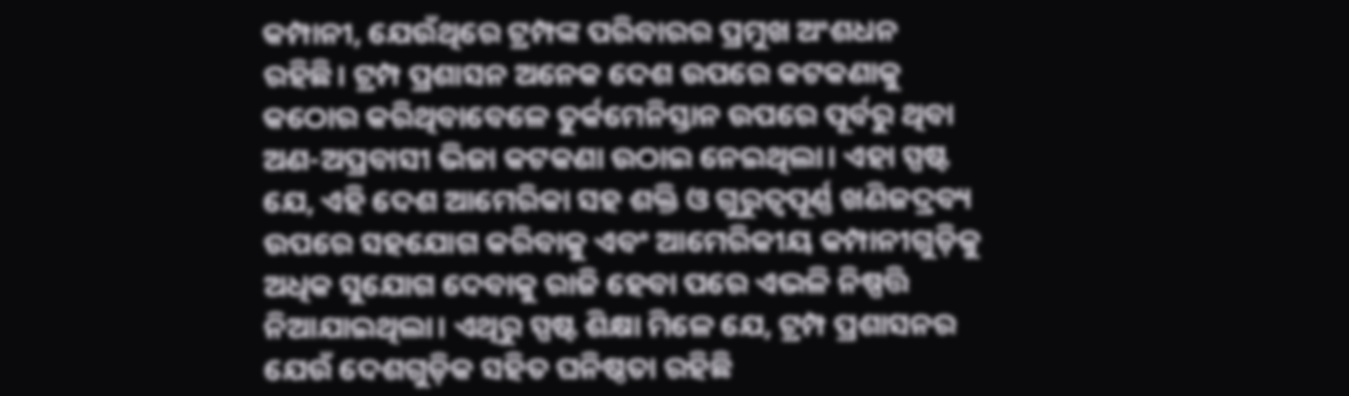କମ୍ପାନୀ, ଯେଉଁଥିରେ ଟ୍ରମ୍ପଙ୍କ ପରିବାରର ପ୍ରମୁଖ ଅଂଶଧନ ରହିଛି। ଟ୍ରମ୍ପ ପ୍ରଶାସନ ଅନେକ ଦେଶ ଉପରେ କଟକଣାକୁ କଠୋର କରିଥିବାବେଳେ ତୁର୍କମେନିସ୍ତାନ ଉପରେ ପୂର୍ବରୁ ଥିବା ଅଣ-ଅପ୍ରବାସୀ ଭିଜା କଟକଣା ଉଠାଇ ନେଇଥିଲା। ଏହା ସ୍ପଷ୍ଟ ଯେ, ଏହି ଦେଶ ଆମେରିକା ସହ ଶକ୍ତି ଓ ଗୁରୁତ୍ୱପୂର୍ଣ୍ଣ ଖଣିଜଦ୍ରବ୍ୟ ଉପରେ ସହଯୋଗ କରିବାକୁ ଏବଂ ଆମେରିକୀୟ କମ୍ପାନୀଗୁଡ଼ିକୁ ଅଧିକ ସୁଯୋଗ ଦେବାକୁ ରାଜି ହେବା ପରେ ଏଭଳି ନିଷ୍ପତ୍ତି ନିଆଯାଇଥିଲା। ଏଥିରୁ ସ୍ପଷ୍ଟ ଶିକ୍ଷା ମିଳେ ଯେ, ଟ୍ରମ୍ପ ପ୍ରଶାସନର ଯେଉଁ ଦେଶଗୁଡ଼ିକ ସହିତ ଘନିଷ୍ଠତା ରହିଛି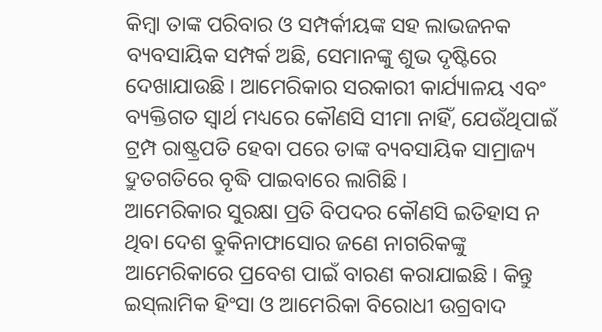କିମ୍ବା ତାଙ୍କ ପରିବାର ଓ ସମ୍ପର୍କୀୟଙ୍କ ସହ ଲାଭଜନକ ବ୍ୟବସାୟିକ ସମ୍ପର୍କ ଅଛି, ସେମାନଙ୍କୁ ଶୁଭ ଦୃଷ୍ଟିରେ ଦେଖାଯାଉଛି। ଆମେରିକାର ସରକାରୀ କାର୍ଯ୍ୟାଳୟ ଏବଂ ବ୍ୟକ୍ତିଗତ ସ୍ବାର୍ଥ ମଧ୍ୟରେ କୌଣସି ସୀମା ନାହିଁ, ଯେଉଁଥିପାଇଁ ଟ୍ରମ୍ପ ରାଷ୍ଟ୍ରପତି ହେବା ପରେ ତାଙ୍କ ବ୍ୟବସାୟିକ ସାମ୍ରାଜ୍ୟ ଦ୍ରୁତଗତିରେ ବୃଦ୍ଧି ପାଇବାରେ ଲାଗିଛି।
ଆମେରିକାର ସୁରକ୍ଷା ପ୍ରତି ବିପଦର କୌଣସି ଇତିହାସ ନ ଥିବା ଦେଶ ବ୍ରୁକିନାଫାସୋର ଜଣେ ନାଗରିକଙ୍କୁ ଆମେରିକାରେ ପ୍ରବେଶ ପାଇଁ ବାରଣ କରାଯାଇଛି। କିନ୍ତୁ ଇସ୍‌ଲାମିକ ହିଂସା ଓ ଆମେରିକା ବିରୋଧୀ ଉଗ୍ରବାଦ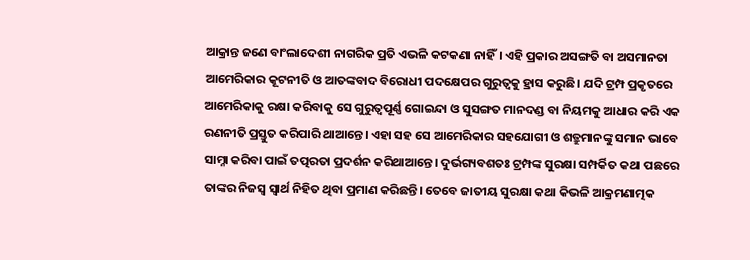ଆକ୍ରାନ୍ତ ଜଣେ ବାଂଲାଦେଶୀ ନାଗରିକ ପ୍ରତି ଏଭଳି କଟକଣା ନାହିଁ। ଏହି ପ୍ରକାର ଅସଙ୍ଗତି ବା ଅସମାନତା ଆମେରିକାର କୂଟନୀତି ଓ ଆତଙ୍କବାଦ ବିରୋଧୀ ପଦକ୍ଷେପର ଗୁରୁତ୍ୱକୁ ହ୍ରାସ କରୁଛି। ଯଦି ଟ୍ରମ୍ପ ପ୍ରକୃତରେ ଆମେରିକାକୁ ରକ୍ଷା କରିବାକୁ ସେ ଗୁରୁତ୍ୱପୂର୍ଣ୍ଣ ଗୋଇନ୍ଦା ଓ ସୁସଙ୍ଗତ ମାନଦଣ୍ଡ ବା ନିୟମକୁ ଆଧାର କରି ଏକ ରଣନୀତି ପ୍ରସ୍ତୁତ କରିପାରି ଥାଆନ୍ତେ। ଏହା ସହ ସେ ଆମେରିକାର ସହଯୋଗୀ ଓ ଶତ୍ରୁମାନଙ୍କୁ ସମାନ ଭାବେ ସାମ୍ନା କରିବା ପାଇଁ ତତ୍ପରତା ପ୍ରଦର୍ଶନ କରିଥାଆନ୍ତେ। ଦୁର୍ଭଗ୍ୟବଶତଃ ଟ୍ରମ୍ପଙ୍କ ସୁରକ୍ଷା ସମ୍ପର୍କିତ କଥା ପଛରେ ତାଙ୍କର ନିଜସ୍ବ ସ୍ବାର୍ଥ ନିହିତ ଥିବା ପ୍ରମାଣ କରିଛନ୍ତି। ତେବେ ଜାତୀୟ ସୁରକ୍ଷା କଥା କିଭଳି ଆକ୍ରମଣାତ୍ମକ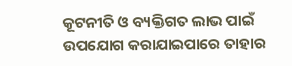କୂଟନୀତି ଓ ବ୍ୟକ୍ତିଗତ ଲାଭ ପାଇଁ ଉପଯୋଗ କରାଯାଇପାରେ ତାହାର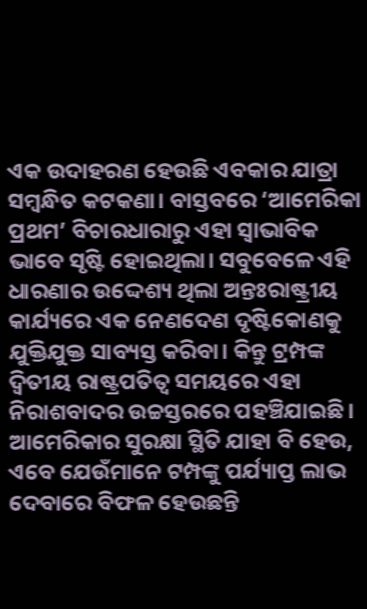ଏକ ଉଦାହରଣ ହେଉଛି ଏବକାର ଯାତ୍ରା ସମ୍ବନ୍ଧିତ କଟକଣା। ବାସ୍ତବରେ ‘ଆମେରିକା ପ୍ରଥମ’ ବିଚାରଧାରାରୁ ଏହା ସ୍ବାଭାବିକ ଭାବେ ସୃଷ୍ଟି ହୋଇଥିଲା। ସବୁବେଳେ ଏହି ଧାରଣାର ଉଦ୍ଦେଶ୍ୟ ଥିଲା ଅନ୍ତଃରାଷ୍ଟ୍ରୀୟ କାର୍ଯ୍ୟରେ ଏକ ନେଣଦେଣ ଦୃଷ୍ଟିକୋଣକୁ ଯୁକ୍ତିଯୁକ୍ତ ସାବ୍ୟସ୍ତ କରିବା। କିନ୍ତୁ ଟ୍ରମ୍ପଙ୍କ ଦ୍ୱିତୀୟ ରାଷ୍ଟ୍ରପତିତ୍ୱ ସମୟରେ ଏହା ନିରାଶବାଦର ଉଚ୍ଚସ୍ତରରେ ପହଞ୍ଚିଯାଇଛି। ଆମେରିକାର ସୁରକ୍ଷା ସ୍ଥିତି ଯାହା ବି ହେଉ, ଏବେ ଯେଉଁମାନେ ଟମ୍ପଙ୍କୁ ପର୍ଯ୍ୟାପ୍ତ ଲାଭ ଦେବାରେ ବିଫଳ ହେଉଛନ୍ତି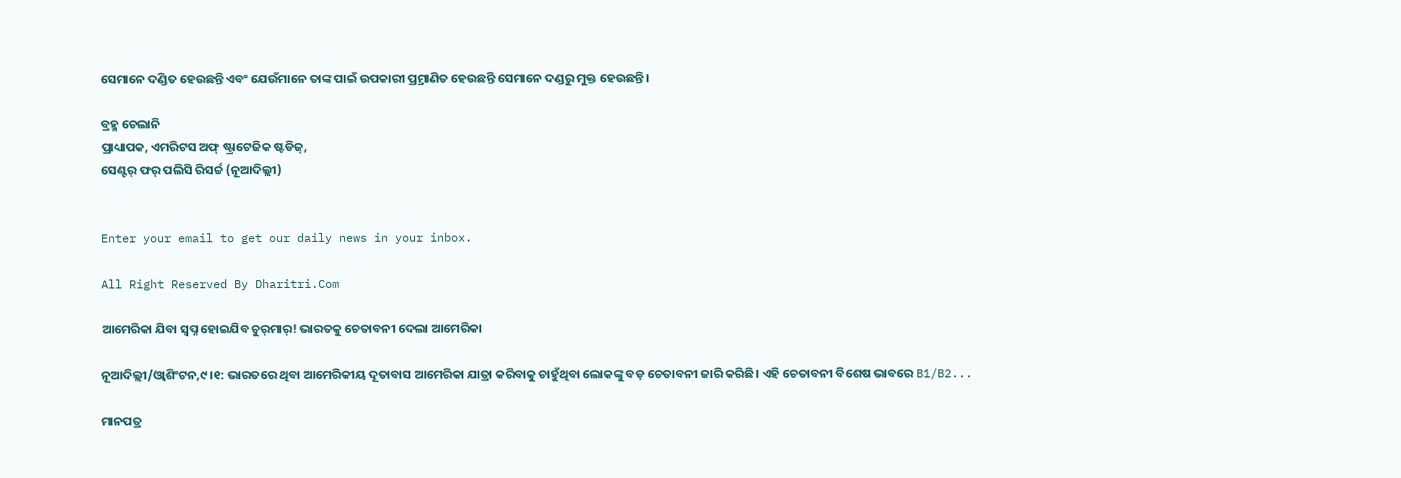ସେମାନେ ଦଣ୍ଡିତ ହେଉଛନ୍ତି ଏବଂ ଯେଉଁମାନେ ତାଙ୍କ ପାଇଁ ଉପକାରୀ ପ୍ର୍ରମାଣିତ ହେଉଛନ୍ତି ସେମାନେ ଦଣ୍ଡରୁ ମୁକ୍ତ ହେଉଛନ୍ତି।

ବ୍ରହ୍ମ ଚେଲାନି
ପ୍ରାଧ୍ୟାପକ, ଏମରିଟସ ଅଫ୍‌ ଷ୍ଟ୍ରାଟେଜିକ ଷ୍ଟଡିଜ୍‌,
ସେଣ୍ଟର୍‌ ଫର୍‌ ପଲିସି ରିସର୍ଚ୍ଚ (ନୂଆଦିଲ୍ଲୀ)


Enter your email to get our daily news in your inbox.

All Right Reserved By Dharitri.Com

ଆମେରିକା ଯିବା ସ୍ବପ୍ନ ହୋଇଯିବ ଚୁର୍‌ମାର୍‌! ଭାରତକୁ ଚେତାବନୀ ଦେଲା ଆମେରିକା

ନୂଆଦିଲ୍ଲୀ/ଓ୍ବାଶିଂଟନ,୯।୧: ଭାରତରେ ଥିବା ଆମେରିକୀୟ ଦୂତାବାସ ଆମେରିକା ଯାତ୍ରା କରିବାକୁ ଚାହୁଁଥିବା ଲୋକଙ୍କୁ ବଡ଼ ଚେତାବନୀ ଜାରି କରିଛି। ଏହି ଚେତାବନୀ ବିଶେଷ ଭାବରେ B1/B2...

ମାନପତ୍ର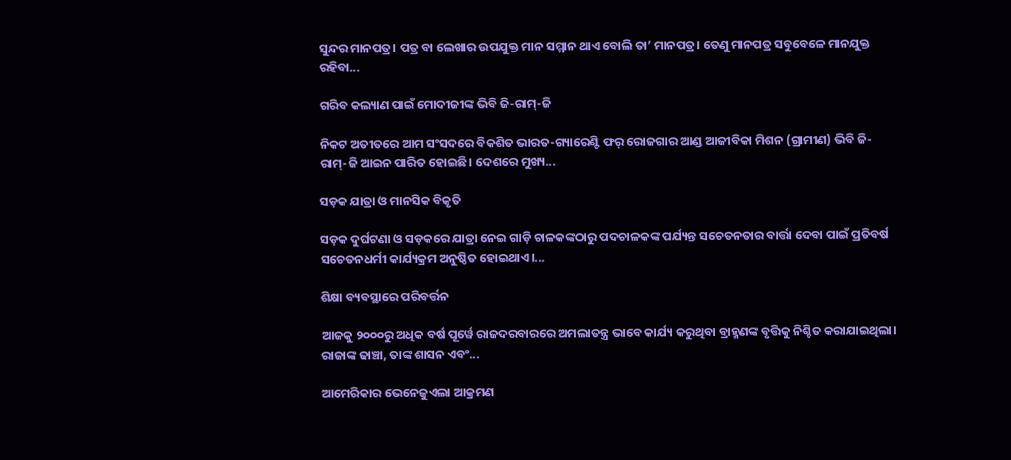ସୁନ୍ଦର ମାନପତ୍ର। ପତ୍ର ବା ଲେଖାର ଉପଯୁକ୍ତ ମାନ ସମ୍ମାନ ଥାଏ ବୋଲି ତା’ ମାନପତ୍ର। ତେଣୁ ମାନପତ୍ର ସବୁବେଳେ ମାନଯୁକ୍ତ ରହିବା...

ଗରିବ କଲ୍ୟାଣ ପାଇଁ ମୋଦୀଜୀଙ୍କ ଭିବି ଜି-ରାମ୍‌-ଜି

ନିକଟ ଅତୀତରେ ଆମ ସଂସଦରେ ବିକଶିତ ଭାରତ-ଗ୍ୟାରେଣ୍ଟି ଫର୍‌ ରୋଜଗାର ଆଣ୍ଡ ଆଜୀବିକା ମିଶନ (ଗ୍ରାମୀଣ) ଭିବି ଜି-ରାମ୍‌-ଜି ଆଇନ ପାରିତ ହୋଇଛି। ଦେଶରେ ମୁଖ୍ୟ...

ସଡ଼କ ଯାତ୍ରା ଓ ମାନସିକ ବିକୃତି

ସଡ଼କ ଦୁର୍ଘଟଣା ଓ ସଡ଼କରେ ଯାତ୍ରା ନେଇ ଗାଡ଼ି ଚାଳକଙ୍କଠାରୁ ପଦଚାଳକଙ୍କ ପର୍ଯ୍ୟନ୍ତ ସଚେତନତାର ବାର୍ତ୍ତା ଦେବା ପାଇଁ ପ୍ରତିବର୍ଷ ସଚେତନଧର୍ମୀ କାର୍ଯ୍ୟକ୍ରମ ଅନୁଷ୍ଠିତ ହୋଇଥାଏ।...

ଶିକ୍ଷା ବ୍ୟବସ୍ଥାରେ ପରିବର୍ତ୍ତନ

ଆଜକୁ ୨୦୦୦ରୁ ଅଧିକ ବର୍ଷ ପୂର୍ୱେ ରାଜଦରବାରରେ ଅମଲାତନ୍ତ୍ର ଭାବେ କାର୍ଯ୍ୟ କରୁଥିବା ବ୍ରାହ୍ମଣଙ୍କ ବୃତ୍ତିକୁ ନିଶ୍ଚିତ କରାଯାଇଥିଲା। ରାଜାଙ୍କ ଢାଞ୍ଚା, ତାଙ୍କ ଶାସନ ଏବଂ...

ଆମେରିକାର ଭେନେଜୁଏଲା ଆକ୍ରମଣ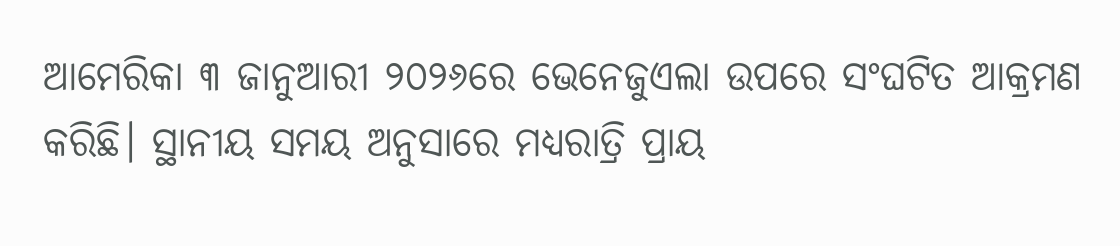ଆମେରିକା ୩ ଜାନୁଆରୀ ୨୦୨୬ରେ ଭେନେଜୁଏଲା ଉପରେ ସଂଘଟିତ ଆକ୍ରମଣ କରିଛି। ସ୍ଥାନୀୟ ସମୟ ଅନୁସାରେ ମଧ୍ୟରାତ୍ରି ପ୍ରାୟ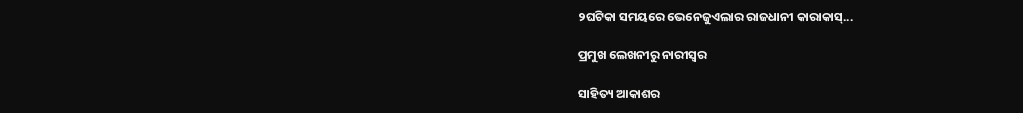୨ଘଟିକା ସମୟରେ ଭେନେଜୁଏଲାର ରାଜଧାନୀ କାରାକାସ୍‌...

ପ୍ରମୁଖ ଲେଖନୀରୁ ନାରୀସ୍ବର

ସାହିତ୍ୟ ଆକାଶର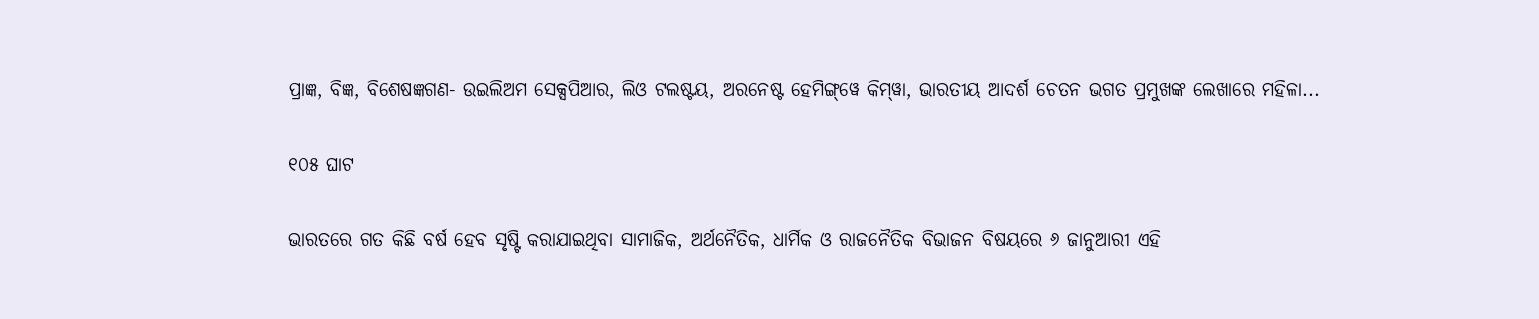ପ୍ରାଜ୍ଞ, ବିଜ୍ଞ, ବିଶେଷଜ୍ଞଗଣ- ଉଇଲିଅମ ସେକ୍ସପିଆର, ଲିଓ ଟଲଷ୍ଟୟ, ଅରନେଷ୍ଟ ହେମିଙ୍ଗ୍‌ୱେ କିମ୍‌ୱା, ଭାରତୀୟ ଆଦର୍ଶ ଚେତନ ଭଗତ ପ୍ରମୁଖଙ୍କ ଲେଖାରେ ମହିଳା...

୧୦୫ ଘାଟ

ଭାରତରେ ଗତ କିଛି ବର୍ଷ ହେବ ସୃଷ୍ଟି କରାଯାଇଥିବା ସାମାଜିକ, ଅର୍ଥନୈତିକ, ଧାର୍ମିକ ଓ ରାଜନୈତିକ ବିଭାଜନ ବିଷୟରେ ୬ ଜାନୁଆରୀ ଏହି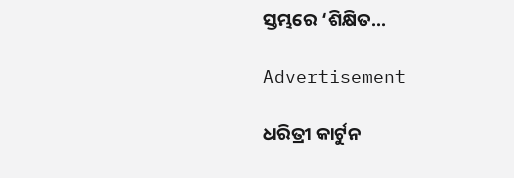ସ୍ତମ୍ଭରେ ‘ଶିକ୍ଷିତ...

Advertisement

ଧରିତ୍ରୀ କାର୍ଟୁନ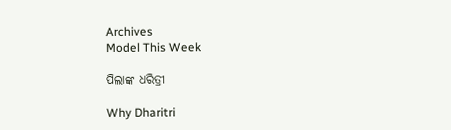Archives
Model This Week

ପିଲାଙ୍କ ଧରିତ୍ରୀ

Why Dharitri